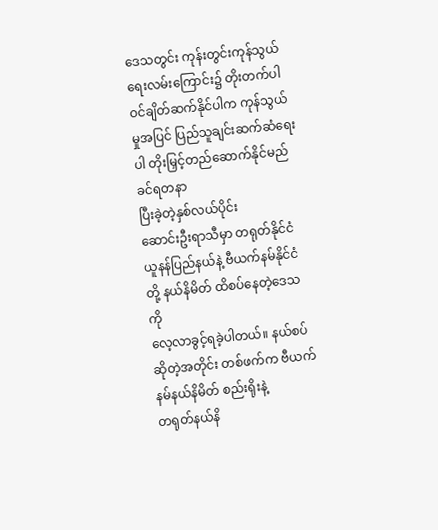ဒေသတွင်း ကုန်းတွင်းကုန်သွယ်ရေးလမ်းကြောင်း၌ တိုးတက်ပါဝင်ချိတ်ဆက်နိုင်ပါက ကုန်သွယ်မှုအပြင် ပြည်သူချင်းဆက်ဆံရေးပါ တိုးမြှင့်တည်ဆောက်နိုင်မည်
ခင်ရတနာ
ပြီးခဲ့တဲ့နှစ်လယ်ပိုင်း
ဆောင်းဦးရာသီမှာ တရုတ်နိုင်ငံ ယူနန်ပြည်နယ်နဲ့ ဗီယက်နမ်နိုင်ငံတို့ နယ်နိမိတ် ထိစပ်နေတဲ့ဒေသကို
လေ့လာခွင့်ရခဲ့ပါတယ်။ နယ်စပ်ဆိုတဲ့အတိုင်း တစ်ဖက်က ဗီယက်နမ်နယ်နိမိတ် စည်းရိုးနဲ့
တရုတ်နယ်နိ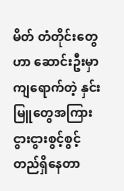မိတ် တံတိုင်းတွေဟာ ဆောင်းဦးမှာကျရောက်တဲ့ နှင်းမြူတွေအကြား
ငွားငွားစွင့်စွင့် တည်ရှိနေတာ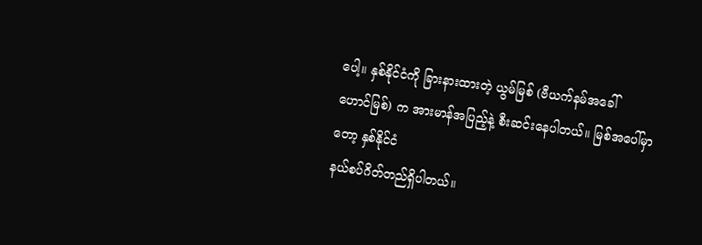ပေါ့။ နှစ်နိုင်ငံကို ခြားနားထားတဲ့ ယွမ်မြစ် (ဗီယက်နမ်အခေါ်
ဟောင်မြစ်) က အားမာန်အပြည့်နဲ့ စီးဆင်းနေပါတယ်။ မြစ်အပေါ်မှာတော့ နှစ်နိုင်ငံ
နယ်စပ်ဂိတ်တည်ရှိပါတယ်။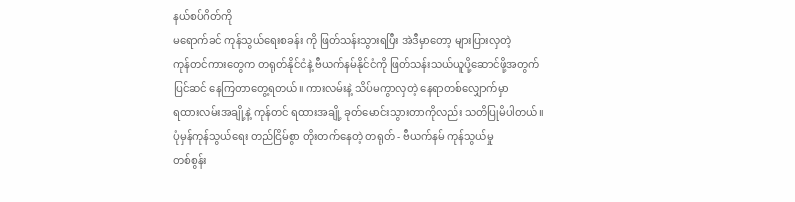နယ်စပ်ဂိတ်ကို
မရောက်ခင် ကုန်သွယ်ရေးစခန်း ကို ဖြတ်သန်းသွားရပြီး အဲဒီမှာတော့ များပြားလှတဲ့
ကုန်တင်ကားတွေက တရုတ်နိုင်ငံနဲ့ ဗီယက်နမ်နိုင်ငံကို ဖြတ်သန်းသယ်ယူပို့ဆောင်ဖို့အတွက်
ပြင်ဆင် နေကြတာတွေ့ရတယ်။ ကားလမ်းနဲ့ သိပ်မကွာလှတဲ့ နေရာတစ်လျှောက်မှာ
ရထားလမ်းအချို့နဲ့ ကုန်တင် ရထားအချို့ ခုတ်မောင်းသွားတာကိုလည်း သတိပြုမိပါတယ်။
ပုံမှန်ကုန်သွယ်ရေး တည်ငြိမ်စွာ တိုးတက်နေတဲ့ တရုတ် - ဗီယက်နမ် ကုန်သွယ်မှု
တစ်စွန်း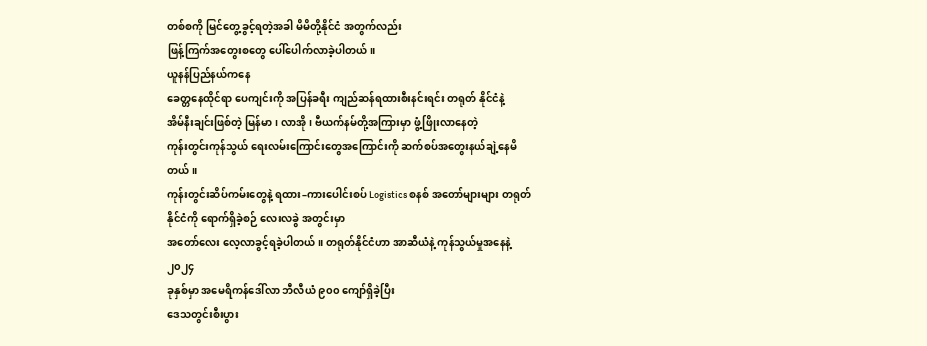တစ်စကို မြင်တွေ့ခွင့်ရတဲ့အခါ မိမိတို့နိုင်ငံ အတွက်လည်း
ဖြန့်ကြက်အတွေးစတွေ ပေါ်ပေါက်လာခဲ့ပါတယ်။
ယူနန်ပြည်နယ်ကနေ
ခေတ္တနေထိုင်ရာ ပေကျင်းကို အပြန်ခရီး ကျည်ဆန်ရထားစီးနင်းရင်း တရုတ် နိုင်ငံနဲ့
အိမ်နီးချင်းဖြစ်တဲ့ မြန်မာ၊ လာအို၊ ဗီယက်နမ်တို့အကြားမှာ ဖွံ့ဖြိုးလာနေတဲ့
ကုန်းတွင်းကုန်သွယ် ရေးလမ်းကြောင်းတွေအကြောင်းကို ဆက်စပ်အတွေးနယ်ချဲ့နေမိတယ်။
ကုန်းတွင်းဆိပ်ကမ်းတွေနဲ့ ရထား–ကားပေါင်းစပ် Logistics စနစ် အတော်များများ တရုတ်နိုင်ငံကို ရောက်ရှိခဲ့စဉ် လေးလခွဲ အတွင်းမှာ
အတော်လေး လေ့လာခွင့်ရခဲ့ပါတယ်။ တရုတ်နိုင်ငံဟာ အာဆီယံနဲ့ ကုန်သွယ်မှုအနေနဲ့ ၂၀၂၄
ခုနှစ်မှာ အမေရိကန်ဒေါ်လာ ဘီလီယံ ၉၀၀ ကျော်ရှိခဲ့ပြီး
ဒေသတွင်းစီးပွား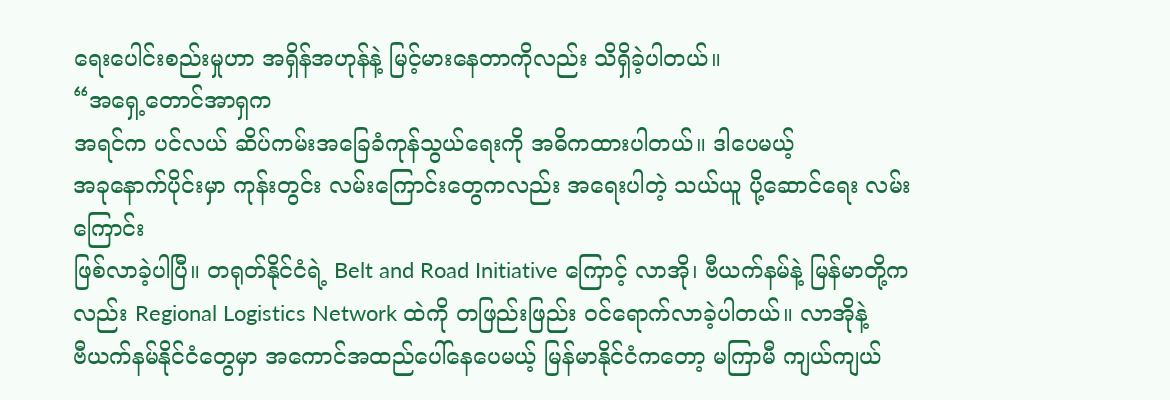ရေးပေါင်းစည်းမှုဟာ အရှိန်အဟုန်နဲ့ မြင့်မားနေတာကိုလည်း သိရှိခဲ့ပါတယ်။
“အရှေ့တောင်အာရှက
အရင်က ပင်လယ် ဆိပ်ကမ်းအခြေခံကုန်သွယ်ရေးကို အဓိကထားပါတယ်။ ဒါပေမယ့်
အခုနောက်ပိုင်းမှာ ကုန်းတွင်း လမ်းကြောင်းတွေကလည်း အရေးပါတဲ့ သယ်ယူ ပို့ဆောင်ရေး လမ်းကြောင်း
ဖြစ်လာခဲ့ပါပြီ။ တရုတ်နိုင်ငံရဲ့ Belt and Road Initiative ကြောင့် လာအို၊ ဗီယက်နမ်နဲ့ မြန်မာတို့ကလည်း Regional Logistics Network ထဲကို တဖြည်းဖြည်း ဝင်ရောက်လာခဲ့ပါတယ်။ လာအိုနဲ့
ဗီယက်နမ်နိုင်ငံတွေမှာ အကောင်အထည်ပေါ်နေပေမယ့် မြန်မာနိုင်ငံကတော့ မကြာမီ ကျယ်ကျယ်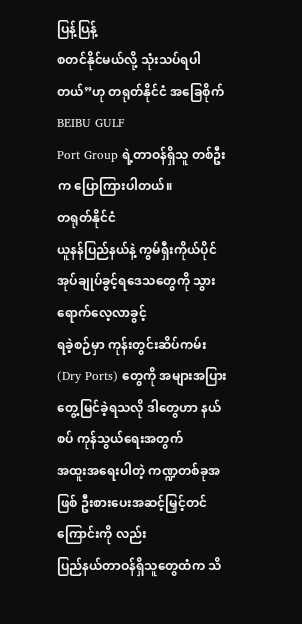ပြန့်ပြန့်
စတင်နိုင်မယ်လို့ သုံးသပ်ရပါတယ်”ဟု တရုတ်နိုင်ငံ အခြေစိုက် BEIBU GULF
Port Group ရဲ့တာဝန်ရှိသူ တစ်ဦးက ပြောကြားပါတယ်။
တရုတ်နိုင်ငံ
ယူနန်ပြည်နယ်နဲ့ ကွမ်ရှီးကိုယ်ပိုင် အုပ်ချုပ်ခွင့်ရဒေသတွေကို သွားရောက်လေ့လာခွင့်
ရခဲ့စဉ်မှာ ကုန်းတွင်းဆိပ်ကမ်း (Dry Ports) တွေကို အများအပြား တွေ့မြင်ခဲ့ရသလို ဒါတွေဟာ နယ်စပ် ကုန်သွယ်ရေးအတွက်
အထူးအရေးပါတဲ့ ကဏ္ဍတစ်ခုအဖြစ် ဦးစားပေးအဆင့်မြှင့်တင်ကြောင်းကို လည်း
ပြည်နယ်တာဝန်ရှိသူတွေထံက သိ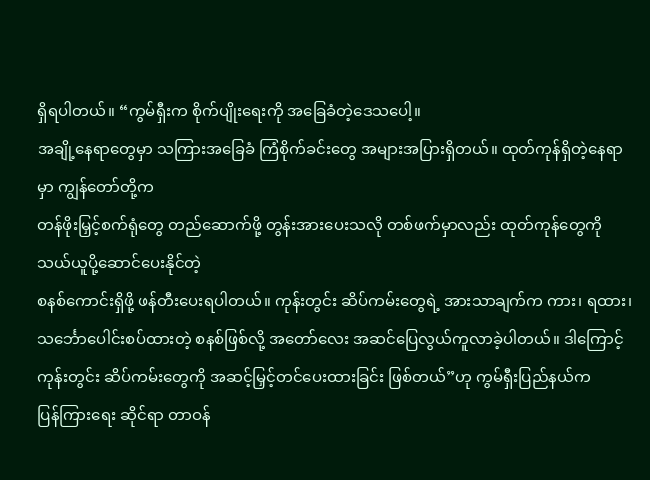ရှိရပါတယ်။ “ကွမ်ရှီးက စိုက်ပျိုးရေးကို အခြေခံတဲ့ဒေသပေါ့။
အချို့နေရာတွေမှာ သကြားအခြေခံ ကြံစိုက်ခင်းတွေ အများအပြားရှိတယ်။ ထုတ်ကုန်ရှိတဲ့နေရာမှာ ကျွန်တော်တို့က
တန်ဖိုးမြှင့်စက်ရုံတွေ တည်ဆောက်ဖို့ တွန်းအားပေးသလို တစ်ဖက်မှာလည်း ထုတ်ကုန်တွေကို သယ်ယူပို့ဆောင်ပေးနိုင်တဲ့
စနစ်ကောင်းရှိဖို့ ဖန်တီးပေးရပါတယ်။ ကုန်းတွင်း ဆိပ်ကမ်းတွေရဲ့ အားသာချက်က ကား၊ ရထား၊
သင်္ဘောပေါင်းစပ်ထားတဲ့ စနစ်ဖြစ်လို့ အတော်လေး အဆင်ပြေလွယ်ကူလာခဲ့ပါတယ်။ ဒါကြောင့်
ကုန်းတွင်း ဆိပ်ကမ်းတွေကို အဆင့်မြှင့်တင်ပေးထားခြင်း ဖြစ်တယ်”ဟု ကွမ်ရှီးပြည်နယ်က
ပြန်ကြားရေး ဆိုင်ရာ တာဝန်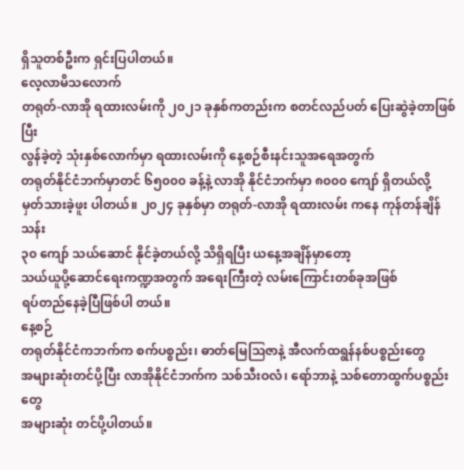ရှိသူတစ်ဦးက ရှင်းပြပါတယ်။
လေ့လာမိသလောက်
တရုတ်-လာအို ရထားလမ်းကို ၂၀၂၁ ခုနှစ်ကတည်းက စတင်လည်ပတ် ပြေးဆွဲခဲ့တာဖြစ်ပြီး
လွန်ခဲ့တဲ့ သုံးနှစ်လောက်မှာ ရထားလမ်းကို နေ့စဉ်စီးနင်းသူအရေအတွက်
တရုတ်နိုင်ငံဘက်မှာတင် ၆၅၀၀၀ ခန့်နဲ့ လာအို နိုင်ငံဘက်မှာ ၈၀၀၀ ကျော် ရှိတယ်လို့
မှတ်သားခဲ့ဖူး ပါတယ်။ ၂၀၂၄ ခုနှစ်မှာ တရုတ်-လာအို ရထားလမ်း ကနေ ကုန်တန်ချိန် သန်း
၃၀ ကျော် သယ်ဆောင် နိုင်ခဲ့တယ်လို့ သိရှိရပြီး ယနေ့အချိန်မှာတော့
သယ်ယူပို့ဆောင်ရေးကဏ္ဍအတွက် အရေးကြီးတဲ့ လမ်းကြောင်းတစ်ခုအဖြစ်
ရပ်တည်နေခဲ့ပြီဖြစ်ပါ တယ်။
နေ့စဉ်
တရုတ်နိုင်ငံကဘက်က စက်ပစ္စည်း၊ ဓာတ်မြေဩဇာနဲ့ အီလက်ထရွန်နစ်ပစ္စည်းတွေ
အများဆုံးတင်ပို့ပြီး လာအိုနိုင်ငံဘက်က သစ်သီးဝလံ၊ ရော်ဘာနဲ့ သစ်တောထွက်ပစ္စည်းတွေ
အများဆုံး တင်ပို့ပါတယ်။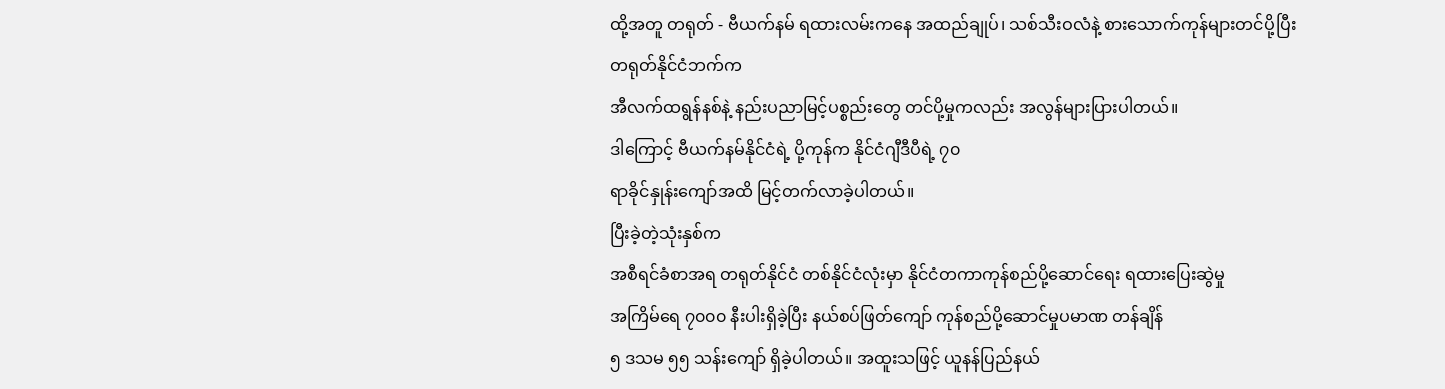ထို့အတူ တရုတ် - ဗီယက်နမ် ရထားလမ်းကနေ အထည်ချုပ်၊ သစ်သီးဝလံနဲ့ စားသောက်ကုန်များတင်ပို့ပြီး တရုတ်နိုင်ငံဘက်က
အီလက်ထရွန်နစ်နဲ့ နည်းပညာမြင့်ပစ္စည်းတွေ တင်ပို့မှုကလည်း အလွန်များပြားပါတယ်။
ဒါကြောင့် ဗီယက်နမ်နိုင်ငံရဲ့ ပို့ကုန်က နိုင်ငံဂျီဒီပီရဲ့ ၇၀
ရာခိုင်နှုန်းကျော်အထိ မြင့်တက်လာခဲ့ပါတယ်။
ပြီးခဲ့တဲ့သုံးနှစ်က
အစီရင်ခံစာအရ တရုတ်နိုင်ငံ တစ်နိုင်ငံလုံးမှာ နိုင်ငံတကာကုန်စည်ပို့ဆောင်ရေး ရထားပြေးဆွဲမှု
အကြိမ်ရေ ၇၀၀၀ နီးပါးရှိခဲ့ပြီး နယ်စပ်ဖြတ်ကျော် ကုန်စည်ပို့ဆောင်မှုပမာဏ တန်ချိန်
၅ ဒသမ ၅၅ သန်းကျော် ရှိခဲ့ပါတယ်။ အထူးသဖြင့် ယူနန်ပြည်နယ်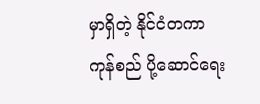မှာရှိတဲ့ နိုင်ငံတကာ
ကုန်စည် ပို့ဆောင်ရေး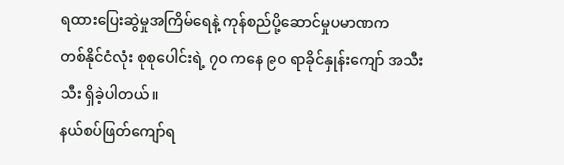ရထားပြေးဆွဲမှုအကြိမ်ရေနဲ့ ကုန်စည်ပို့ဆောင်မှုပမာဏက
တစ်နိုင်ငံလုံး စုစုပေါင်းရဲ့ ၇၀ ကနေ ၉၀ ရာခိုင်နှုန်းကျော် အသီးသီး ရှိခဲ့ပါတယ်။
နယ်စပ်ဖြတ်ကျော်ရ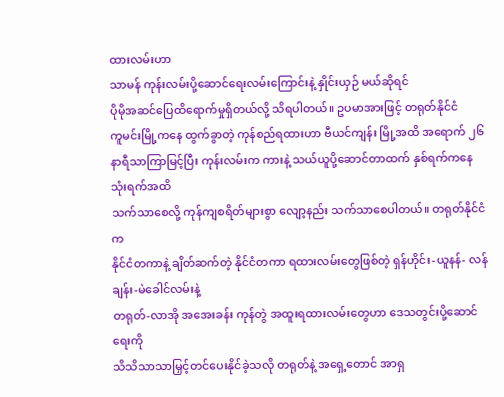ထားလမ်းဟာ
သာမန် ကုန်းလမ်းပို့ဆောင်ရေးလမ်းကြောင်းနဲ့ နှိုင်းယှဉ် မယ်ဆိုရင်
ပိုမိုအဆင်ပြေထိရောက်မှုရှိတယ်လို့ သိရပါတယ်။ ဥပမာအားဖြင့် တရုတ်နိုင်ငံ
ကူမင်းမြို့ကနေ ထွက်ခွာတဲ့ ကုန်စည်ရထားဟာ ဗီယင်ကျန်း မြို့အထိ အရောက် ၂၆
နာရီသာကြာမြင့်ပြီး ကုန်းလမ်းက ကားနဲ့ သယ်ယူပို့ဆောင်တာထက် နှစ်ရက်ကနေ သုံးရက်အထိ
သက်သာစေလို့ ကုန်ကျစရိတ်များစွာ လျော့နည်း သက်သာစေပါတယ်။ တရုတ်နိုင်ငံက
နိုင်ငံတကာနဲ့ ချိတ်ဆက်တဲ့ နိုင်ငံတကာ ရထားလမ်းတွေဖြစ်တဲ့ ရှန်ဟိုင်း-ယူနန်- လန်ချန်း-မဲခေါင်လမ်းနဲ့
တရုတ်-လာအို အအေးခန်း ကုန်တွဲ အထူးရထားလမ်းတွေဟာ ဒေသတွင်းပို့ဆောင်ရေးကို
သိသိသာသာမြှင့်တင်ပေးနိုင်ခဲ့သလို တရုတ်နဲ့ အရှေ့တောင် အာရှ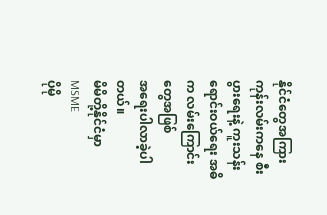နိုင်ငံတွေအကြား
ကုန်းလမ်းကနေ စီးပွားရေးနဲ့ ကူးသန်းရောင်းဝယ်ရေး အဓိက လမ်းကြောင်းတွေအဖြစ်
အရေးပါလာခဲ့ပါတယ်။
မိမိတို့နိုင်ငံမှာ
MSME
ပိုမို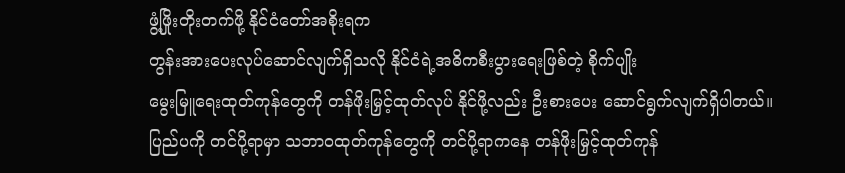ဖွံ့ဖြိုးတိုးတက်ဖို့ နိုင်ငံတော်အစိုးရက
တွန်းအားပေးလုပ်ဆောင်လျက်ရှိသလို နိုင်ငံရဲ့အဓိကစီးပွားရေးဖြစ်တဲ့ စိုက်ပျိုး
မွေးမြူရေးထုတ်ကုန်တွေကို တန်ဖိုးမြှင့်ထုတ်လုပ် နိုင်ဖို့လည်း ဦးစားပေး ဆောင်ရွက်လျက်ရှိပါတယ်။
ပြည်ပကို တင်ပို့ရာမှာ သဘာဝထုတ်ကုန်တွေကို တင်ပို့ရာကနေ တန်ဖိုးမြှင့်ထုတ်ကုန်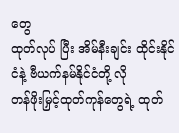တွေ
ထုတ်လုပ် ပြီး အိမ်နီးချင်း ထိုင်းနိုင်ငံနဲ့ ဗီယက်နမ်နိုင်ငံတို့ လို
တန်ဖိုးမြှင့်ထုတ်ကုန်တွေရဲ့ ထုတ်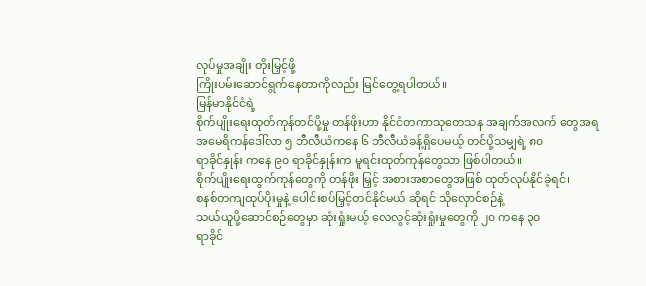လုပ်မှုအချိုး တိုးမြှင့်ဖို့
ကြိုးပမ်းဆောင်ရွက်နေတာကိုလည်း မြင်တွေ့ရပါတယ်။
မြန်မာနိုင်ငံရဲ့
စိုက်ပျိုးရေးထုတ်ကုန်တင်ပို့မှု တန်ဖိုးဟာ နိုင်ငံတကာသုတေသန အချက်အလက် တွေအရ
အမေရိကန်ဒေါ်လာ ၅ ဘီလီယံကနေ ၆ ဘီလီယံခန့်ရှိပေမယ့် တင်ပို့သမျှရဲ့ ၈၀
ရာခိုင်နှုန်း ကနေ ၉၀ ရာခိုင်နှုန်းက မူရင်းထုတ်ကုန်တွေသာ ဖြစ်ပါတယ်။
စိုက်ပျိုးရေးထွက်ကုန်တွေကို တန်ဖိုး မြှင့် အစားအစာတွေအဖြစ် ထုတ်လုပ်နိုင်ခဲ့ရင်၊
စနစ်တကျထုပ်ပိုးမှုနဲ့ ပေါင်းစပ်မြှင့်တင်နိုင်မယ် ဆိုရင် သိုလှောင်စဉ်နဲ့
သယ်ယူပို့ဆောင်စဉ်တွေမှာ ဆုံးရှုံးမယ့် လေလွင့်ဆုံးရှုံးမှုတွေကို ၂၀ ကနေ ၃၀
ရာခိုင်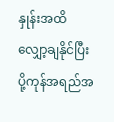နှုန်းအထိ လျှော့ချနိုင်ပြီး ပို့ကုန်အရည်အ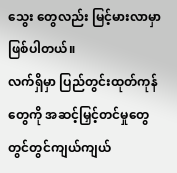သွေး တွေလည်း မြင့်မားလာမှာ ဖြစ်ပါတယ်။
လက်ရှိမှာ ပြည်တွင်းထုတ်ကုန်တွေကို အဆင့်မြှင့်တင်မှုတွေ တွင်တွင်ကျယ်ကျယ်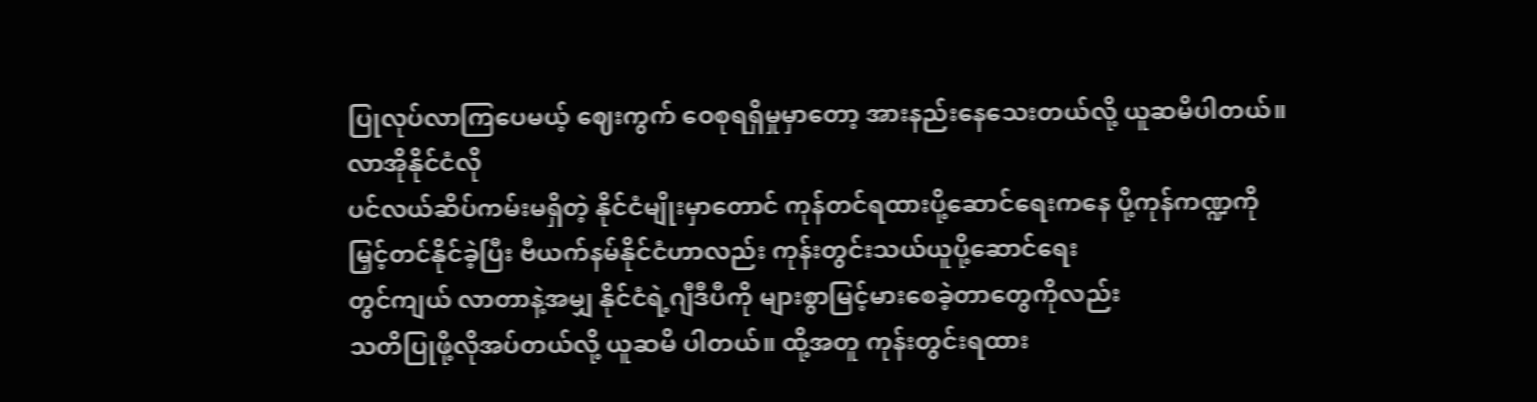ပြုလုပ်လာကြပေမယ့် ဈေးကွက် ဝေစုရရှိမှုမှာတော့ အားနည်းနေသေးတယ်လို့ ယူဆမိပါတယ်။
လာအိုနိုင်ငံလို
ပင်လယ်ဆိပ်ကမ်းမရှိတဲ့ နိုင်ငံမျိုးမှာတောင် ကုန်တင်ရထားပို့ဆောင်ရေးကနေ ပို့ကုန်ကဏ္ဍကို
မြှင့်တင်နိုင်ခဲ့ပြီး ဗီယက်နမ်နိုင်ငံဟာလည်း ကုန်းတွင်းသယ်ယူပို့ဆောင်ရေး
တွင်ကျယ် လာတာနဲ့အမျှ နိုင်ငံရဲ့ဂျီဒီပီကို များစွာမြင့်မားစေခဲ့တာတွေကိုလည်း
သတိပြုဖို့လိုအပ်တယ်လို့ ယူဆမိ ပါတယ်။ ထို့အတူ ကုန်းတွင်းရထား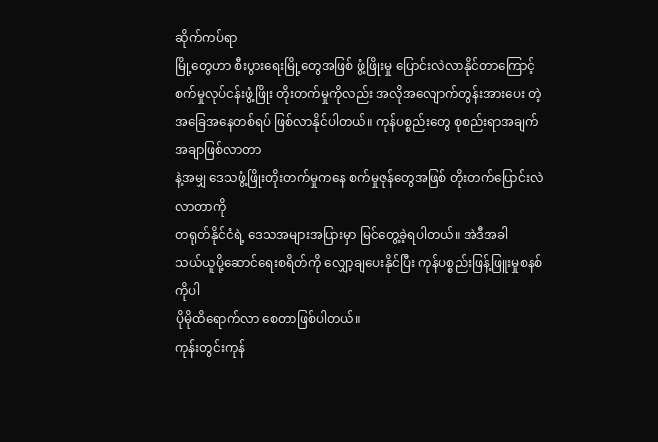ဆိုက်ကပ်ရာ
မြို့တွေဟာ စီးပွားရေးမြို့တွေအဖြစ် ဖွံ့ဖြိုးမှု ပြောင်းလဲလာနိုင်တာကြောင့်
စက်မှုလုပ်ငန်းဖွံ့ဖြိုး တိုးတက်မှုကိုလည်း အလိုအလျောက်တွန်းအားပေး တဲ့
အခြေအနေတစ်ရပ် ဖြစ်လာနိုင်ပါတယ်။ ကုန်ပစ္စည်းတွေ စုစည်းရာအချက်အချာဖြစ်လာတာ
နဲ့အမျှ ဒေသဖွံ့ဖြိုးတိုးတက်မှုကနေ စက်မှုဇုန်တွေအဖြစ် တိုးတက်ပြောင်းလဲလာတာကို
တရုတ်နိုင်ငံရဲ့ ဒေသအများအပြားမှာ မြင်တွေ့ခဲ့ရပါတယ်။ အဲဒီအခါ
သယ်ယူပို့ဆောင်ရေးစရိတ်ကို လျှော့ချပေးနိုင်ပြီး ကုန်ပစ္စည်းဖြန့်ဖြူးမှုစနစ်ကိုပါ
ပိုမိုထိရောက်လာ စေတာဖြစ်ပါတယ်။
ကုန်းတွင်းကုန်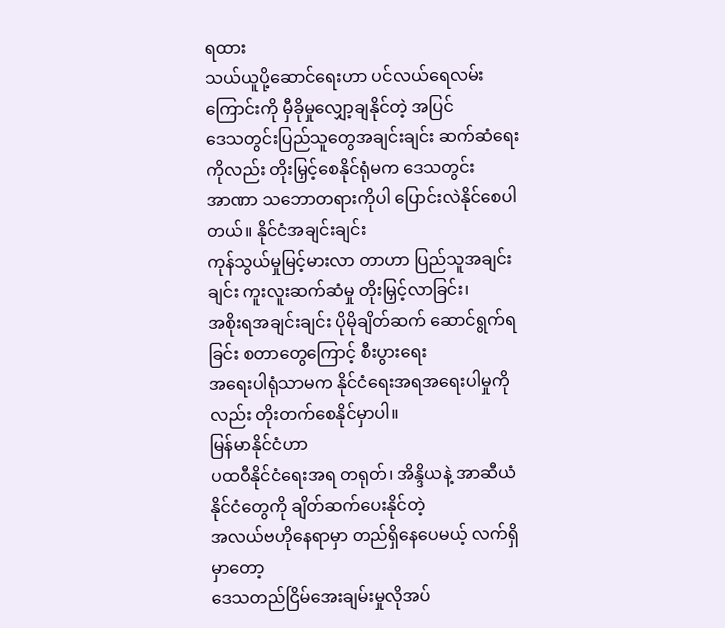ရထား
သယ်ယူပို့ဆောင်ရေးဟာ ပင်လယ်ရေလမ်းကြောင်းကို မှီခိုမှုလျှော့ချနိုင်တဲ့ အပြင်
ဒေသတွင်းပြည်သူတွေအချင်းချင်း ဆက်ဆံရေးကိုလည်း တိုးမြှင့်စေနိုင်ရုံမက ဒေသတွင်း
အာဏာ သဘောတရားကိုပါ ပြောင်းလဲနိုင်စေပါတယ်။ နိုင်ငံအချင်းချင်း
ကုန်သွယ်မှုမြင့်မားလာ တာဟာ ပြည်သူအချင်းချင်း ကူးလူးဆက်ဆံမှု တိုးမြှင့်လာခြင်း၊
အစိုးရအချင်းချင်း ပိုမိုချိတ်ဆက် ဆောင်ရွက်ရခြင်း စတာတွေကြောင့် စီးပွားရေး
အရေးပါရုံသာမက နိုင်ငံရေးအရအရေးပါမှုကိုလည်း တိုးတက်စေနိုင်မှာပါ။
မြန်မာနိုင်ငံဟာ
ပထဝီနိုင်ငံရေးအရ တရုတ်၊ အိန္ဒိယနဲ့ အာဆီယံနိုင်ငံတွေကို ချိတ်ဆက်ပေးနိုင်တဲ့
အလယ်ဗဟိုနေရာမှာ တည်ရှိနေပေမယ့် လက်ရှိ မှာတော့
ဒေသတည်ငြိမ်အေးချမ်းမှုလိုအပ်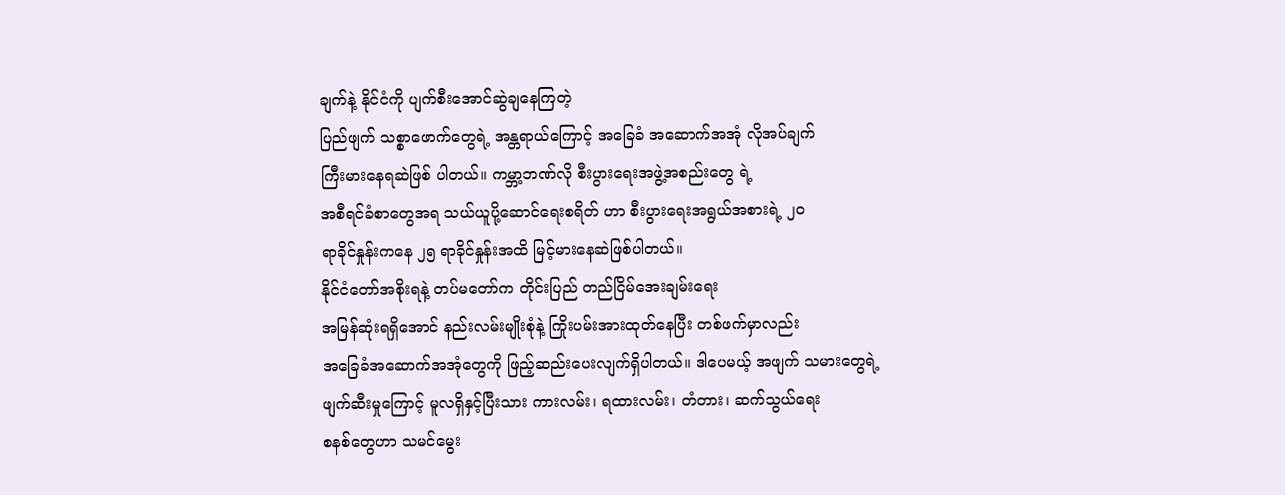ချက်နဲ့ နိုင်ငံကို ပျက်စီးအောင်ဆွဲချနေကြတဲ့
ပြည်ဖျက် သစ္စာဖောက်တွေရဲ့ အန္တရာယ်ကြောင့် အခြေခံ အဆောက်အအုံ လိုအပ်ချက်
ကြီးမားနေရဆဲဖြစ် ပါတယ်။ ကမ္ဘာ့ဘဏ်လို စီးပွားရေးအဖွဲ့အစည်းတွေ ရဲ့
အစီရင်ခံစာတွေအရ သယ်ယူပို့ဆောင်ရေးစရိတ် ဟာ စီးပွားရေးအရွယ်အစားရဲ့ ၂၀
ရာခိုင်နှုန်းကနေ ၂၅ ရာခိုင်နှုန်းအထိ မြင့်မားနေဆဲဖြစ်ပါတယ်။
နိုင်ငံတော်အစိုးရနဲ့ တပ်မတော်က တိုင်းပြည် တည်ငြိမ်အေးချမ်းရေး
အမြန်ဆုံးရရှိအောင် နည်းလမ်းမျိုးစုံနဲ့ ကြိုးပမ်းအားထုတ်နေပြီး တစ်ဖက်မှာလည်း
အခြေခံအဆောက်အအုံတွေကို ဖြည့်ဆည်းပေးလျက်ရှိပါတယ်။ ဒါပေမယ့် အဖျက် သမားတွေရဲ့
ဖျက်ဆီးမှုကြောင့် မူလရှိနှင့်ပြီးသား ကားလမ်း၊ ရထားလမ်း၊ တံတား၊ ဆက်သွယ်ရေး
စနစ်တွေဟာ သမင်မွေး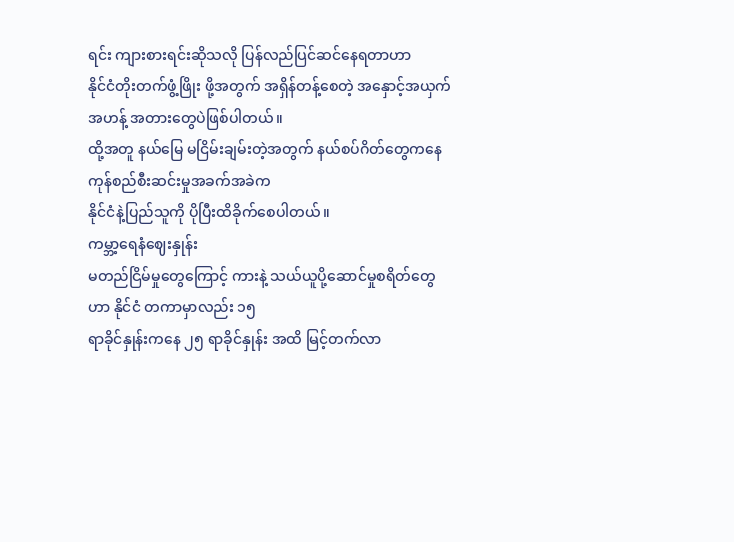ရင်း ကျားစားရင်းဆိုသလို ပြန်လည်ပြင်ဆင်နေရတာဟာ
နိုင်ငံတိုးတက်ဖွံ့ဖြိုး ဖို့အတွက် အရှိန်တန့်စေတဲ့ အနှောင့်အယှက်အဟန့် အတားတွေပဲဖြစ်ပါတယ်။
ထို့အတူ နယ်မြေ မငြိမ်းချမ်းတဲ့အတွက် နယ်စပ်ဂိတ်တွေကနေ ကုန်စည်စီးဆင်းမှုအခက်အခဲက
နိုင်ငံနဲ့ပြည်သူကို ပိုပြီးထိခိုက်စေပါတယ်။
ကမ္ဘာ့ရေနံဈေးနှုန်း
မတည်ငြိမ်မှုတွေကြောင့် ကားနဲ့ သယ်ယူပို့ဆောင်မှုစရိတ်တွေဟာ နိုင်ငံ တကာမှာလည်း ၁၅
ရာခိုင်နှုန်းကနေ ၂၅ ရာခိုင်နှုန်း အထိ မြင့်တက်လာ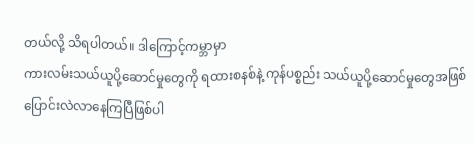တယ်လို့ သိရပါတယ်။ ဒါကြောင့်ကမ္ဘာမှာ
ကားလမ်းသယ်ယူပို့ဆောင်မှုတွေကို ရထားစနစ်နဲ့ ကုန်ပစ္စည်း သယ်ယူပို့ဆောင်မှုတွေအဖြစ်
ပြောင်းလဲလာနေကြပြီဖြစ်ပါ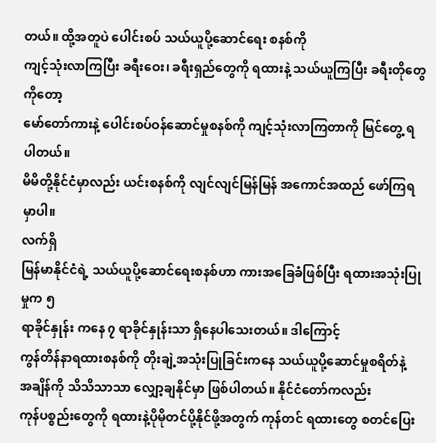တယ်။ ထို့အတူပဲ ပေါင်းစပ် သယ်ယူပို့ဆောင်ရေး စနစ်ကို
ကျင့်သုံးလာကြပြီး ခရီးဝေး၊ ခရီးရှည်တွေကို ရထားနဲ့ သယ်ယူကြပြီး ခရီးတိုတွေကိုတော့
မော်တော်ကားနဲ့ ပေါင်းစပ်ဝန်ဆောင်မှုစနစ်ကို ကျင့်သုံးလာကြတာကို မြင်တွေ့ ရပါတယ်။
မိမိတို့နိုင်ငံမှာလည်း ယင်းစနစ်ကို လျင်လျင်မြန်မြန် အကောင်အထည် ဖော်ကြရမှာပါ။
လက်ရှိ
မြန်မာနိုင်ငံရဲ့ သယ်ယူပို့ဆောင်ရေးစနစ်ဟာ ကားအခြေခံဖြစ်ပြီး ရထားအသုံးပြုမှုက ၅
ရာခိုင်နှုန်း ကနေ ၇ ရာခိုင်နှုန်းသာ ရှိနေပါသေးတယ်။ ဒါကြောင့်
ကွန်တိန်နာရထားစနစ်ကို တိုးချဲ့အသုံးပြုခြင်းကနေ သယ်ယူပို့ဆောင်မှုစရိတ်နဲ့
အချိန်ကို သိသိသာသာ လျှော့ချနိုင်မှာ ဖြစ်ပါတယ်။ နိုင်ငံတော်ကလည်း
ကုန်ပစ္စည်းတွေကို ရထားနဲ့ပိုမိုတင်ပို့နိုင်ဖို့အတွက် ကုန်တင် ရထားတွေ စတင်ပြေး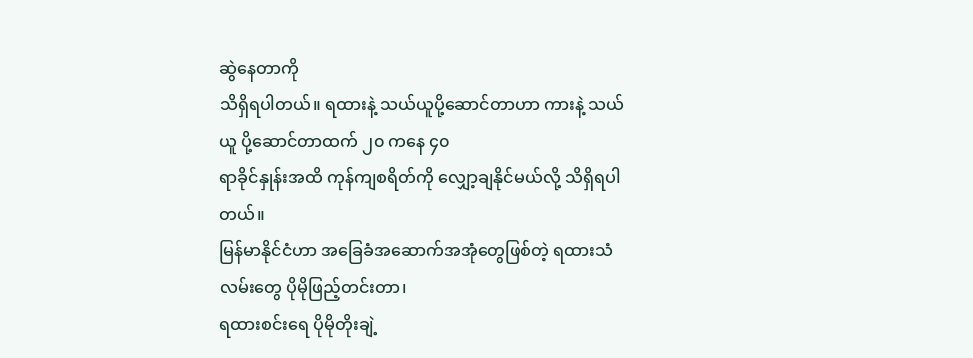ဆွဲနေတာကို
သိရှိရပါတယ်။ ရထားနဲ့ သယ်ယူပို့ဆောင်တာဟာ ကားနဲ့ သယ်ယူ ပို့ဆောင်တာထက် ၂၀ ကနေ ၄၀
ရာခိုင်နှုန်းအထိ ကုန်ကျစရိတ်ကို လျှော့ချနိုင်မယ်လို့ သိရှိရပါတယ်။
မြန်မာနိုင်ငံဟာ အခြေခံအဆောက်အအုံတွေဖြစ်တဲ့ ရထားသံလမ်းတွေ ပိုမိုဖြည့်တင်းတာ၊
ရထားစင်းရေ ပိုမိုတိုးချဲ့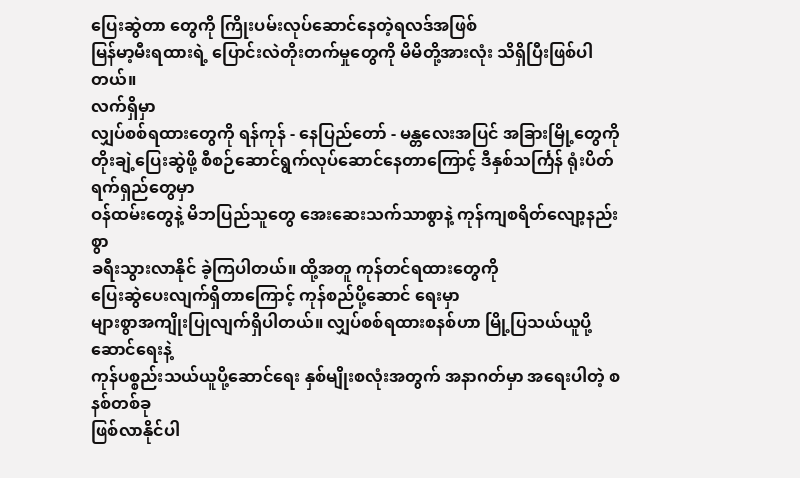ပြေးဆွဲတာ တွေကို ကြိုးပမ်းလုပ်ဆောင်နေတဲ့ရလဒ်အဖြစ်
မြန်မာ့မီးရထားရဲ့ ပြောင်းလဲတိုးတက်မှုတွေကို မိမိတို့အားလုံး သိရှိပြီးဖြစ်ပါတယ်။
လက်ရှိမှာ
လျှပ်စစ်ရထားတွေကို ရန်ကုန် - နေပြည်တော် - မန္တလေးအပြင် အခြားမြို့တွေကို
တိုးချဲ့ပြေးဆွဲဖို့ စီစဉ်ဆောင်ရွက်လုပ်ဆောင်နေတာကြောင့် ဒီနှစ်သင်္ကြန် ရုံးပိတ်ရက်ရှည်တွေမှာ
ဝန်ထမ်းတွေနဲ့ မိဘပြည်သူတွေ အေးဆေးသက်သာစွာနဲ့ ကုန်ကျစရိတ်လျော့နည်းစွာ
ခရီးသွားလာနိုင် ခဲ့ကြပါတယ်။ ထို့အတူ ကုန်တင်ရထားတွေကို
ပြေးဆွဲပေးလျက်ရှိတာကြောင့် ကုန်စည်ပို့ဆောင် ရေးမှာ
များစွာအကျိုးပြုလျက်ရှိပါတယ်။ လျှပ်စစ်ရထားစနစ်ဟာ မြို့ပြသယ်ယူပို့ဆောင်ရေးနဲ့
ကုန်ပစ္စည်းသယ်ယူပို့ဆောင်ရေး နှစ်မျိုးစလုံးအတွက် အနာဂတ်မှာ အရေးပါတဲ့ စနစ်တစ်ခု
ဖြစ်လာနိုင်ပါ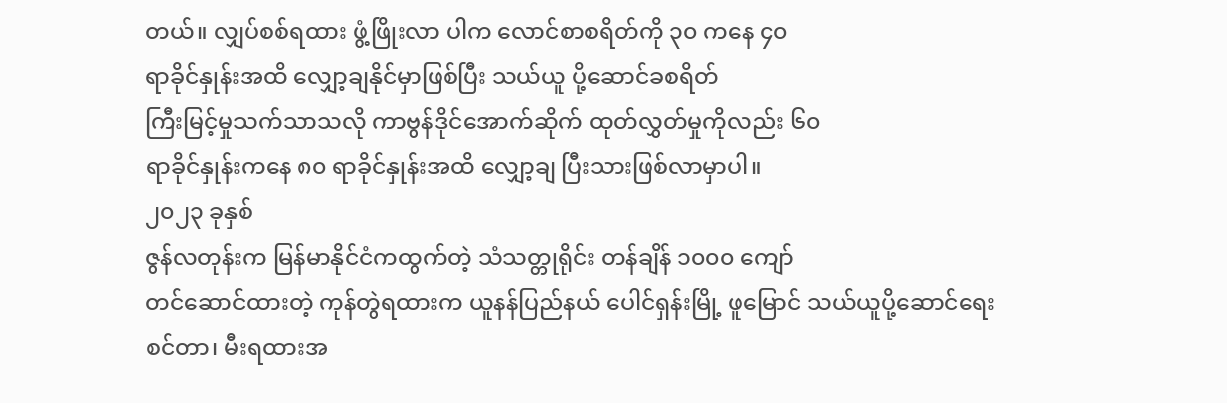တယ်။ လျှပ်စစ်ရထား ဖွံ့ဖြိုးလာ ပါက လောင်စာစရိတ်ကို ၃၀ ကနေ ၄၀
ရာခိုင်နှုန်းအထိ လျှော့ချနိုင်မှာဖြစ်ပြီး သယ်ယူ ပို့ဆောင်ခစရိတ်
ကြီးမြင့်မှုသက်သာသလို ကာဗွန်ဒိုင်အောက်ဆိုက် ထုတ်လွှတ်မှုကိုလည်း ၆၀
ရာခိုင်နှုန်းကနေ ၈၀ ရာခိုင်နှုန်းအထိ လျှော့ချ ပြီးသားဖြစ်လာမှာပါ။
၂၀၂၃ ခုနှစ်
ဇွန်လတုန်းက မြန်မာနိုင်ငံကထွက်တဲ့ သံသတ္တုရိုင်း တန်ချိန် ၁၀၀၀ ကျော်
တင်ဆောင်ထားတဲ့ ကုန်တွဲရထားက ယူနန်ပြည်နယ် ပေါင်ရှန်းမြို့ ဖူမြောင် သယ်ယူပို့ဆောင်ရေး
စင်တာ၊ မီးရထားအ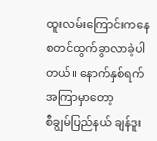ထူးလမ်းကြောင်းကနေ စတင်ထွက်ခွာလာခဲ့ပါတယ်။ နောက်နှစ်ရက် အကြာမှာတော့
စီချွမ်ပြည်နယ် ချန်ဒူး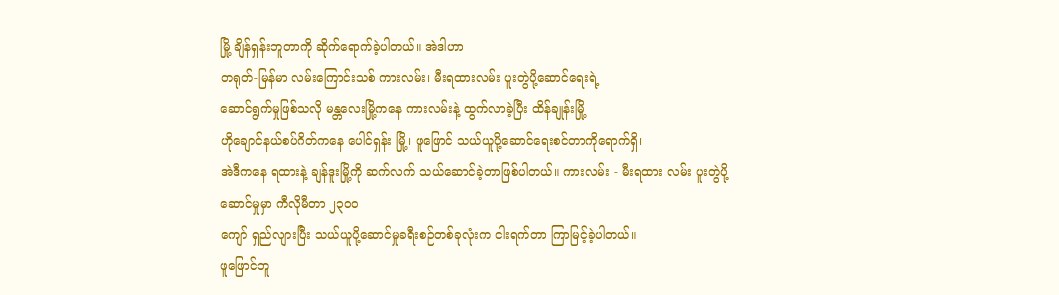မြို့ ချိန်ရှန်းဘူတာကို ဆိုက်ရောက်ခဲ့ပါတယ်။ အဲဒါဟာ
တရုတ်-မြန်မာ လမ်းကြောင်းသစ် ကားလမ်း၊ မီးရထားလမ်း ပူးတွဲပို့ဆောင်ရေးရဲ့
ဆောင်ရွက်မှုဖြစ်သလို မန္တလေးမြို့ကနေ ကားလမ်းနဲ့ ထွက်လာခဲ့ပြီး ထိန်ချုန်းမြို့
ဟိုချောင်နယ်စပ်ဂိတ်ကနေ ပေါင်ရှန်း မြို့၊ ဖူဖြောင် သယ်ယူပို့ဆောင်ရေးစင်တာကိုရောက်ရှိ၊
အဲဒီကနေ ရထားနဲ့ ချန်ဒူးမြို့ကို ဆက်လက် သယ်ဆောင်ခဲ့တာဖြစ်ပါတယ်။ ကားလမ်း - မီးရထား လမ်း ပူးတွဲပို့ဆောင်မှုမှာ ကီလိုမီတာ ၂၃၀၀
ကျော် ရှည်လျားပြီး သယ်ယူပို့ဆောင်မှုခရီးစဉ်တစ်ခုလုံးက ငါးရက်တာ ကြာမြင့်ခဲ့ပါတယ်။
ဖူဖြောင်ဘူ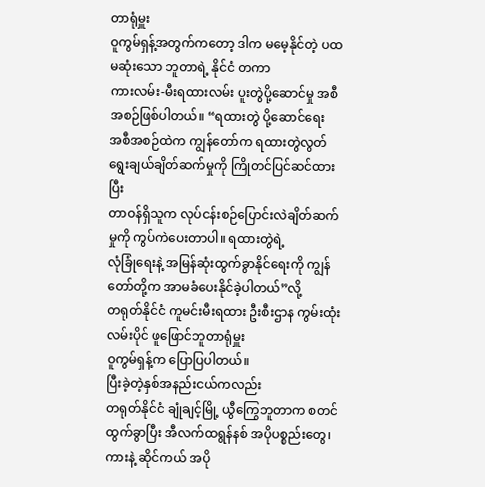တာရုံမှူး
ဝူကွမ်ရှန့်အတွက်ကတော့ ဒါက မမေ့နိုင်တဲ့ ပထမဆုံးသော ဘူတာရဲ့ နိုင်ငံ တကာ
ကားလမ်း-မီးရထားလမ်း ပူးတွဲပို့ဆောင်မှု အစီအစဉ်ဖြစ်ပါတယ်။ “ရထားတွဲ ပို့ဆောင်ရေး
အစီအစဉ်ထဲက ကျွန်တော်က ရထားတွဲလွတ် ရွေးချယ်ချိတ်ဆက်မှုကို ကြိုတင်ပြင်ဆင်ထားပြီး
တာဝန်ရှိသူက လုပ်ငန်းစဉ်ပြောင်းလဲချိတ်ဆက်မှုကို ကွပ်ကဲပေးတာပါ။ ရထားတွဲရဲ့
လုံခြုံရေးနဲ့ အမြန်ဆုံးထွက်ခွာနိုင်ရေးကို ကျွန်တော်တို့က အာမခံပေးနိုင်ခဲ့ပါတယ်”လို့
တရုတ်နိုင်ငံ ကူမင်းမီးရထား ဦးစီးဌာန ကွမ်းထုံးလမ်းပိုင် ဖူဖြောင်ဘူတာရုံမှူး
ဝူကွမ်ရှန့်က ပြောပြပါတယ်။
ပြီးခဲ့တဲ့နှစ်အနည်းငယ်ကလည်း
တရုတ်နိုင်ငံ ချုံချင့်မြို့ ယွီကြွေဘူတာက စတင်ထွက်ခွာပြီး အီလက်ထရွန်နစ် အပိုပစ္စည်းတွေ၊
ကားနဲ့ ဆိုင်ကယ် အပို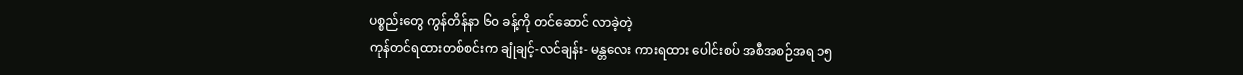ပစ္စည်းတွေ ကွန်တိန်နာ ၆၀ ခန့်ကို တင်ဆောင် လာခဲ့တဲ့
ကုန်တင်ရထားတစ်စင်းက ချုံချင့်-လင်ချန်း- မန္တလေး ကားရထား ပေါင်းစပ် အစီအစဉ်အရ ၁၅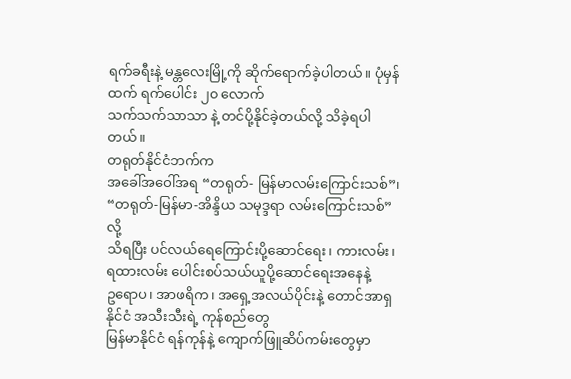ရက်ခရီးနဲ့ မန္တလေးမြို့ကို ဆိုက်ရောက်ခဲ့ပါတယ်။ ပုံမှန်ထက် ရက်ပေါင်း ၂၀ လောက်
သက်သက်သာသာ နဲ့ တင်ပို့နိုင်ခဲ့တယ်လို့ သိခဲ့ရပါတယ်။
တရုတ်နိုင်ငံဘက်က
အခေါ်အဝေါ်အရ “တရုတ်- မြန်မာလမ်းကြောင်းသစ်”၊ “တရုတ်-မြန်မာ-အိန္ဒိယ သမုဒ္ဒရာ လမ်းကြောင်းသစ်”လို့
သိရပြီး ပင်လယ်ရေကြောင်းပို့ဆောင်ရေး၊ ကားလမ်း၊ ရထားလမ်း ပေါင်းစပ်သယ်ယူပို့ဆောင်ရေးအနေနဲ့
ဥရောပ၊ အာဖရိက၊ အရှေ့အလယ်ပိုင်းနဲ့ တောင်အာရှ နိုင်ငံ အသီးသီးရဲ့ ကုန်စည်တွေ
မြန်မာနိုင်ငံ ရန်ကုန်နဲ့ ကျောက်ဖြူဆိပ်ကမ်းတွေမှာ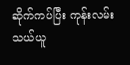ဆိုက်ကပ်ပြီး ကုန်းလမ်း
သယ်ယူ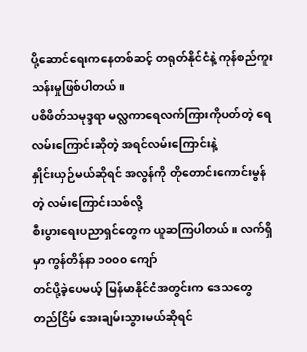ပို့ဆောင်ရေးကနေတစ်ဆင့် တရုတ်နိုင်ငံနဲ့ ကုန်စည်ကူးသန်းမှုဖြစ်ပါတယ်။
ပစိဖိတ်သမုဒ္ဒရာ မလ္လကာရေလက်ကြားကိုပတ်တဲ့ ရေလမ်းကြောင်းဆိုတဲ့ အရင်လမ်းကြောင်းနဲ့
နှိုင်းယှဉ်မယ်ဆိုရင် အလွန်ကို တိုတောင်းကောင်းမွန်တဲ့ လမ်းကြောင်းသစ်လို့
စီးပွားရေးပညာရှင်တွေက ယူဆကြပါတယ်။ လက်ရှိမှာ ကွန်တိန်နာ ၁၀၀၀ ကျော်
တင်ပို့ခဲ့ပေမယ့် မြန်မာနိုင်ငံအတွင်းက ဒေသတွေ တည်ငြိမ် အေးချမ်းသွားမယ်ဆိုရင်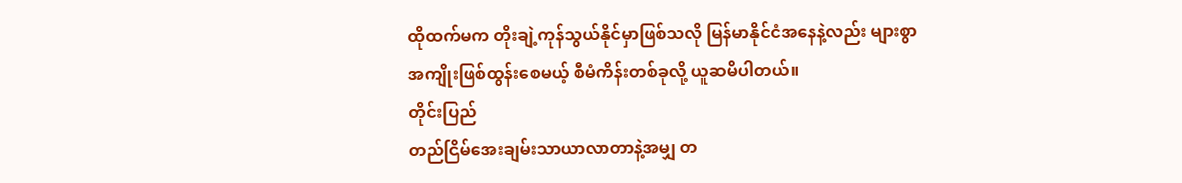ထိုထက်မက တိုးချဲ့ကုန်သွယ်နိုင်မှာဖြစ်သလို မြန်မာနိုင်ငံအနေနဲ့လည်း များစွာ
အကျိုးဖြစ်ထွန်းစေမယ့် စီမံကိန်းတစ်ခုလို့ ယူဆမိပါတယ်။
တိုင်းပြည်
တည်ငြိမ်အေးချမ်းသာယာလာတာနဲ့အမျှ တ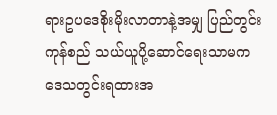ရားဥပဒေစိုးမိုးလာတာနဲ့အမျှ ပြည်တွင်း ကုန်စည် သယ်ယူပို့ဆောင်ရေးသာမက
ဒေသတွင်းရထားအ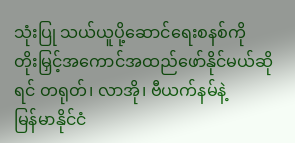သုံးပြု သယ်ယူပို့ဆောင်ရေးစနစ်ကို
တိုးမြှင့်အကောင်အထည်ဖော်နိုင်မယ်ဆိုရင် တရုတ်၊ လာအို၊ ဗီယက်နမ်နဲ့
မြန်မာနိုင်ငံ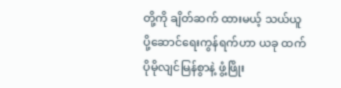တို့ကို ချိတ်ဆက် ထားမယ့် သယ်ယူပို့ဆောင်ရေးကွန်ရက်ဟာ ယခု ထက်
ပိုမိုလျင်မြန်စွာနဲ့ ဖွံ့ဖြိုး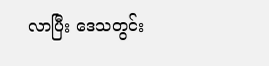လာပြီး ဒေသတွင်း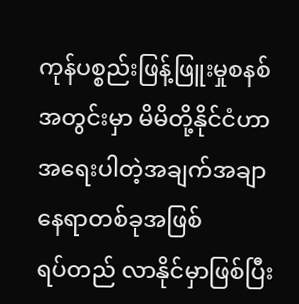ကုန်ပစ္စည်းဖြန့်ဖြူးမှုစနစ်အတွင်းမှာ မိမိတို့နိုင်ငံဟာ အရေးပါတဲ့အချက်အချာနေရာတစ်ခုအဖြစ်
ရပ်တည် လာနိုင်မှာဖြစ်ပြီး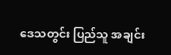ဒေသတွင်း ပြည်သူ အချင်း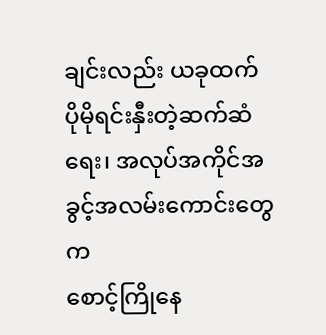ချင်းလည်း ယခုထက်
ပိုမိုရင်းနှီးတဲ့ဆက်ဆံ ရေး၊ အလုပ်အကိုင်အခွင့်အလမ်းကောင်းတွေက
စောင့်ကြိုနေ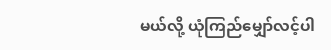မယ်လို့ ယုံကြည်မျှော်လင့်ပါ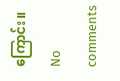ကြောင်း။
No comments